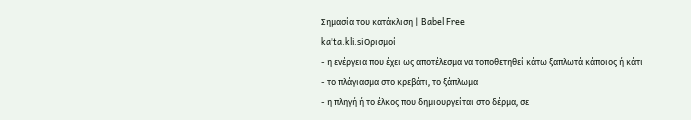Σημασία του κατάκλιση | Babel Free
kaˈta.kli.siΟρισμοί
- η ενέργεια που έχει ως αποτέλεσμα να τοποθετηθεί κάτω ξαπλωτά κάποιος ή κάτι
- το πλάγιασμα στο κρεβάτι, το ξάπλωμα
- η πληγή ή το έλκος που δημιουργείται στο δέρμα, σε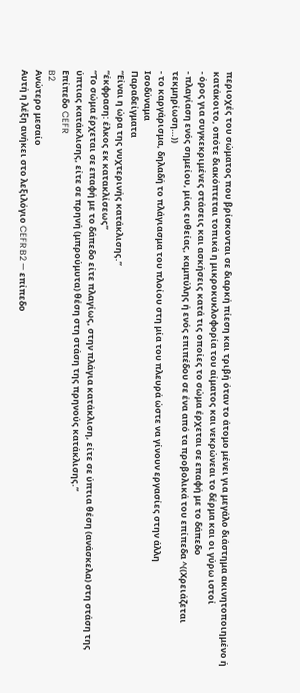περιοχές του σώματος που βρίσκονται σε διαρκή πίεση και τριβή όταν το άτομο μένει για μεγάλο διάστημα ακινητοποιημένο ή κατάκοιτο, οπότε διακόπτεται τοπικά η μικροκυκλοφορία του αίματος και νεκρώνεαι το δέρμα και οι γύρω ιστοί
- όρος για συγκεκριμένες στάσεις και ασκήσεις κατά τις οποίες το σώμα έρχεται σε επαφή με το δάπεδο
- πλαγίαση ενός σημείου, μίας ευθείας, καμπύλης ή ενός επιπέδου σε ένα από τα προβολικά του επίπεδα ^((Χρειάζεται τεκμηρίωση…))
- το καργάρισμα, δηλαδή το πλάγιασμα του πλοίου στη μία του πλευρά ώστε να γίνουν εργασίες στην άλλη
Ισοδύναμα
Παραδείγματα
“Είναι η ώρα της νυχτερινής κατάκλισης.”
“έκφραση: έλκος εκ κατακλίσεως”
“Το σώμα έρχεται σε επαφή με το δάπεδο είτε πλαγίως, στην πλάγια κατάκλιση, είτε σε ύπτια θέση (ανάσκελα) στη στάση της ύπτιας κατάκλισης, είτε σε πρηνή (μπρούμυτα) θέση στη στάση της πρηνούς κατάκλισης.”
Επίπεδο CEFR
B2
Ανώτερο μεσαίο
Αυτή η λέξη ανήκει στο λεξιλόγιο CEFR B2 — επίπεδο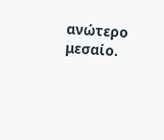ανώτερο μεσαίο.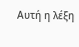Αυτή η λέξη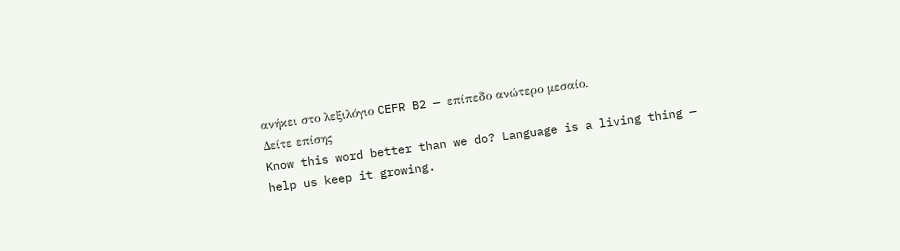ανήκει στο λεξιλόγιο CEFR B2 — επίπεδο ανώτερο μεσαίο.
Δείτε επίσης
Know this word better than we do? Language is a living thing — help us keep it growing.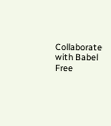Collaborate with Babel Free